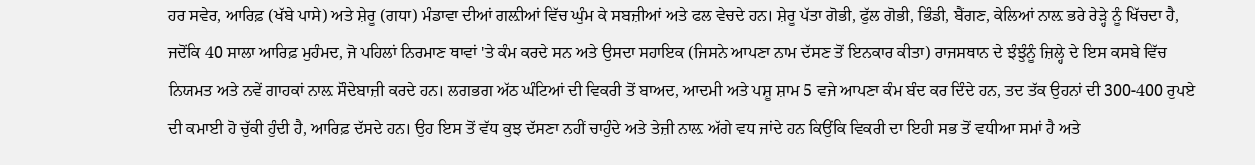ਹਰ ਸਵੇਰ, ਆਰਿਫ਼ (ਖੱਬੇ ਪਾਸੇ) ਅਤੇ ਸ਼ੇਰੂ (ਗਧਾ) ਮੰਡਾਵਾ ਦੀਆਂ ਗਲ਼ੀਆਂ ਵਿੱਚ ਘੁੰਮ ਕੇ ਸਬਜ਼ੀਆਂ ਅਤੇ ਫਲ ਵੇਚਦੇ ਹਨ। ਸ਼ੇਰੂ ਪੱਤਾ ਗੋਭੀ, ਫੁੱਲ ਗੋਭੀ, ਭਿੰਡੀ, ਬੈਂਗਣ, ਕੇਲਿਆਂ ਨਾਲ਼ ਭਰੇ ਰੇੜ੍ਹੇ ਨੂੰ ਖਿੱਚਦਾ ਹੈ, ਜਦੋਂਕਿ 40 ਸਾਲਾ ਆਰਿਫ਼ ਮੁਹੰਮਦ, ਜੋ ਪਹਿਲਾਂ ਨਿਰਮਾਣ ਥਾਵਾਂ 'ਤੇ ਕੰਮ ਕਰਦੇ ਸਨ ਅਤੇ ਉਸਦਾ ਸਹਾਇਕ (ਜਿਸਨੇ ਆਪਣਾ ਨਾਮ ਦੱਸਣ ਤੋਂ ਇਨਕਾਰ ਕੀਤਾ) ਰਾਜਸਥਾਨ ਦੇ ਝੰਝੁੰਨੂੰ ਜ਼ਿਲ੍ਹੇ ਦੇ ਇਸ ਕਸਬੇ ਵਿੱਚ ਨਿਯਮਤ ਅਤੇ ਨਵੇਂ ਗਾਹਕਾਂ ਨਾਲ਼ ਸੌਦੇਬਾਜ਼ੀ ਕਰਦੇ ਹਨ। ਲਗਭਗ ਅੱਠ ਘੰਟਿਆਂ ਦੀ ਵਿਕਰੀ ਤੋਂ ਬਾਅਦ, ਆਦਮੀ ਅਤੇ ਪਸ਼ੂ ਸ਼ਾਮ 5 ਵਜੇ ਆਪਣਾ ਕੰਮ ਬੰਦ ਕਰ ਦਿੰਦੇ ਹਨ, ਤਦ ਤੱਕ ਉਹਨਾਂ ਦੀ 300-400 ਰੁਪਏ ਦੀ ਕਮਾਈ ਹੋ ਚੁੱਕੀ ਹੁੰਦੀ ਹੈ, ਆਰਿਫ਼ ਦੱਸਦੇ ਹਨ। ਉਹ ਇਸ ਤੋਂ ਵੱਧ ਕੁਝ ਦੱਸਣਾ ਨਹੀਂ ਚਾਹੁੰਦੇ ਅਤੇ ਤੇਜ਼ੀ ਨਾਲ਼ ਅੱਗੇ ਵਧ ਜਾਂਦੇ ਹਨ ਕਿਉਂਕਿ ਵਿਕਰੀ ਦਾ ਇਹੀ ਸਭ ਤੋਂ ਵਧੀਆ ਸਮਾਂ ਹੈ ਅਤੇ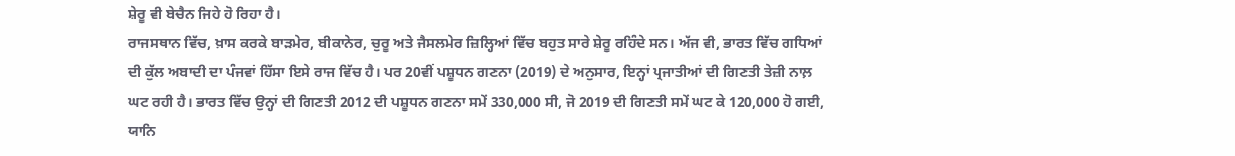ਸ਼ੇਰੂ ਵੀ ਬੇਚੈਨ ਜਿਹੇ ਹੋ ਰਿਹਾ ਹੈ।
ਰਾਜਸਥਾਨ ਵਿੱਚ, ਖ਼ਾਸ ਕਰਕੇ ਬਾੜਮੇਰ, ਬੀਕਾਨੇਰ, ਚੁਰੂ ਅਤੇ ਜੈਸਲਮੇਰ ਜ਼ਿਲ੍ਹਿਆਂ ਵਿੱਚ ਬਹੁਤ ਸਾਰੇ ਸ਼ੇਰੂ ਰਹਿੰਦੇ ਸਨ। ਅੱਜ ਵੀ, ਭਾਰਤ ਵਿੱਚ ਗਧਿਆਂ ਦੀ ਕੁੱਲ ਅਬਾਦੀ ਦਾ ਪੰਜਵਾਂ ਹਿੱਸਾ ਇਸੇ ਰਾਜ ਵਿੱਚ ਹੈ। ਪਰ 20ਵੀਂ ਪਸ਼ੂਧਨ ਗਣਨਾ (2019) ਦੇ ਅਨੁਸਾਰ, ਇਨ੍ਹਾਂ ਪ੍ਰਜਾਤੀਆਂ ਦੀ ਗਿਣਤੀ ਤੇਜ਼ੀ ਨਾਲ਼ ਘਟ ਰਹੀ ਹੈ। ਭਾਰਤ ਵਿੱਚ ਉਨ੍ਹਾਂ ਦੀ ਗਿਣਤੀ 2012 ਦੀ ਪਸ਼ੂਧਨ ਗਣਨਾ ਸਮੇਂ 330,000 ਸੀ, ਜੋ 2019 ਦੀ ਗਿਣਤੀ ਸਮੇਂ ਘਟ ਕੇ 120,000 ਹੋ ਗਈ, ਯਾਨਿ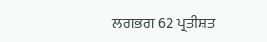ਲਗਭਗ 62 ਪ੍ਰਤੀਸ਼ਤ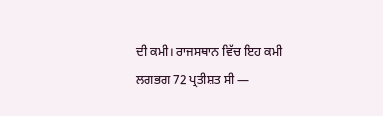ਦੀ ਕਮੀ। ਰਾਜਸਥਾਨ ਵਿੱਚ ਇਹ ਕਮੀ ਲਗਭਗ 72 ਪ੍ਰਤੀਸ਼ਤ ਸੀ —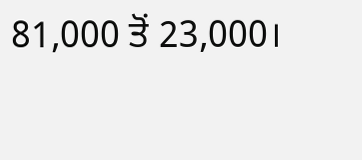81,000 ਤੋਂ 23,000।